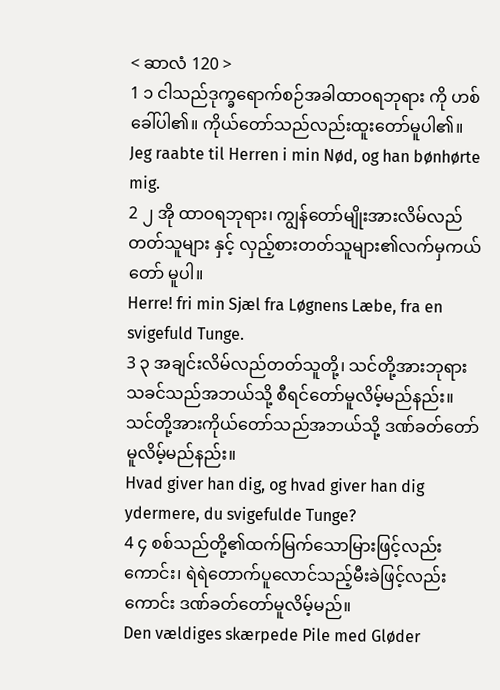< ဆာလံ 120 >
1 ၁ ငါသည်ဒုက္ခရောက်စဉ်အခါထာဝရဘုရား ကို ဟစ်ခေါ်ပါ၏။ ကိုယ်တော်သည်လည်းထူးတော်မူပါ၏။
Jeg raabte til Herren i min Nød, og han bønhørte mig.
2 ၂ အို ထာဝရဘုရား၊ ကျွန်တော်မျိုးအားလိမ်လည်တတ်သူများ နှင့် လှည့်စားတတ်သူများ၏လက်မှကယ်တော် မူပါ။
Herre! fri min Sjæl fra Løgnens Læbe, fra en svigefuld Tunge.
3 ၃ အချင်းလိမ်လည်တတ်သူတို့၊ သင်တို့အားဘုရားသခင်သည်အဘယ်သို့ စီရင်တော်မူလိမ့်မည်နည်း။ သင်တို့အားကိုယ်တော်သည်အဘယ်သို့ ဒဏ်ခတ်တော်မူလိမ့်မည်နည်း။
Hvad giver han dig, og hvad giver han dig ydermere, du svigefulde Tunge?
4 ၄ စစ်သည်တို့၏ထက်မြက်သောမြားဖြင့်လည်း ကောင်း၊ ရဲရဲတောက်ပူလောင်သည့်မီးခဲဖြင့်လည်းကောင်း ဒဏ်ခတ်တော်မူလိမ့်မည်။
Den vældiges skærpede Pile med Gløder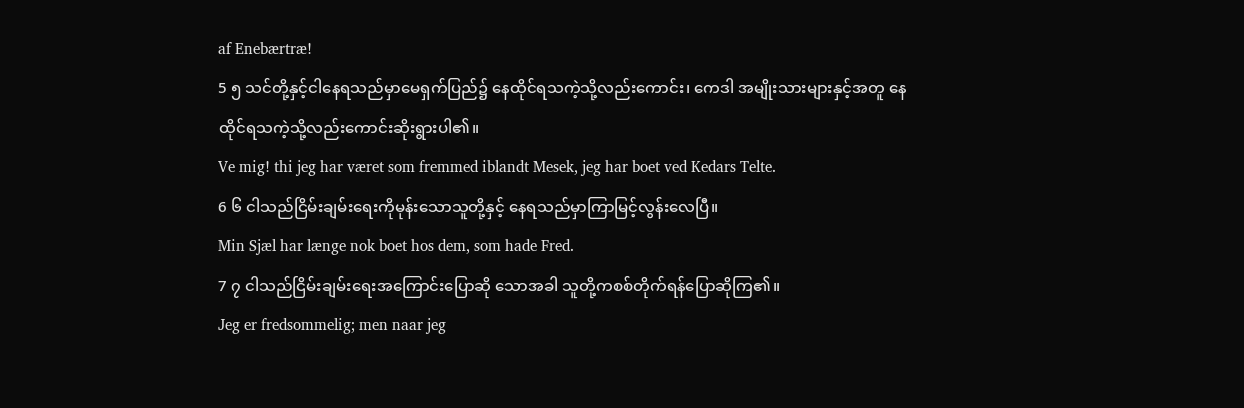af Enebærtræ!
5 ၅ သင်တို့နှင့်ငါနေရသည်မှာမေရှက်ပြည်၌ နေထိုင်ရသကဲ့သို့လည်းကောင်း၊ ကေဒါ အမျိုးသားများနှင့်အတူ နေထိုင်ရသကဲ့သို့လည်းကောင်းဆိုးရွားပါ၏။
Ve mig! thi jeg har været som fremmed iblandt Mesek, jeg har boet ved Kedars Telte.
6 ၆ ငါသည်ငြိမ်းချမ်းရေးကိုမုန်းသောသူတို့နှင့် နေရသည်မှာကြာမြင့်လွန်းလေပြီ။
Min Sjæl har længe nok boet hos dem, som hade Fred.
7 ၇ ငါသည်ငြိမ်းချမ်းရေးအကြောင်းပြောဆို သောအခါ သူတို့ကစစ်တိုက်ရန်ပြောဆိုကြ၏။
Jeg er fredsommelig; men naar jeg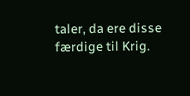taler, da ere disse færdige til Krig.